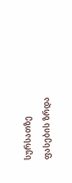სურსათზე ფასების ზრდა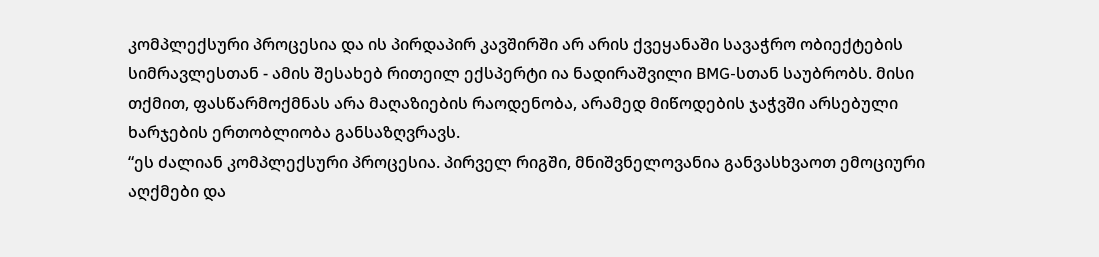კომპლექსური პროცესია და ის პირდაპირ კავშირში არ არის ქვეყანაში სავაჭრო ობიექტების სიმრავლესთან - ამის შესახებ რითეილ ექსპერტი ია ნადირაშვილი BMG-სთან საუბრობს. მისი თქმით, ფასწარმოქმნას არა მაღაზიების რაოდენობა, არამედ მიწოდების ჯაჭვში არსებული ხარჯების ერთობლიობა განსაზღვრავს.
“ეს ძალიან კომპლექსური პროცესია. პირველ რიგში, მნიშვნელოვანია განვასხვაოთ ემოციური აღქმები და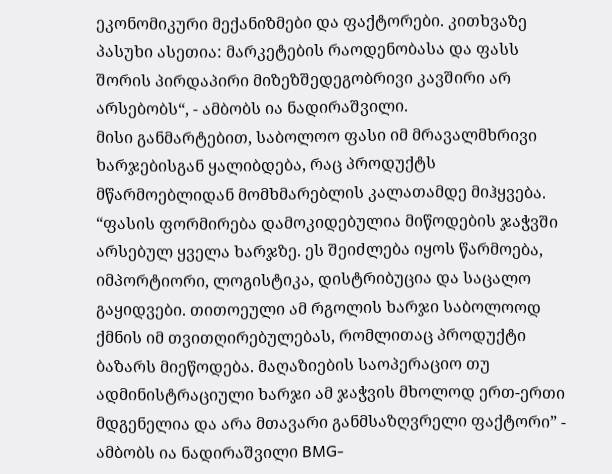ეკონომიკური მექანიზმები და ფაქტორები. კითხვაზე პასუხი ასეთია: მარკეტების რაოდენობასა და ფასს შორის პირდაპირი მიზეზშედეგობრივი კავშირი არ არსებობს“, - ამბობს ია ნადირაშვილი.
მისი განმარტებით, საბოლოო ფასი იმ მრავალმხრივი ხარჯებისგან ყალიბდება, რაც პროდუქტს მწარმოებლიდან მომხმარებლის კალათამდე მიჰყვება.
“ფასის ფორმირება დამოკიდებულია მიწოდების ჯაჭვში არსებულ ყველა ხარჯზე. ეს შეიძლება იყოს წარმოება, იმპორტიორი, ლოგისტიკა, დისტრიბუცია და საცალო გაყიდვები. თითოეული ამ რგოლის ხარჯი საბოლოოდ ქმნის იმ თვითღირებულებას, რომლითაც პროდუქტი ბაზარს მიეწოდება. მაღაზიების საოპერაციო თუ ადმინისტრაციული ხარჯი ამ ჯაჭვის მხოლოდ ერთ-ერთი მდგენელია და არა მთავარი განმსაზღვრელი ფაქტორი” - ამბობს ია ნადირაშვილი BMG-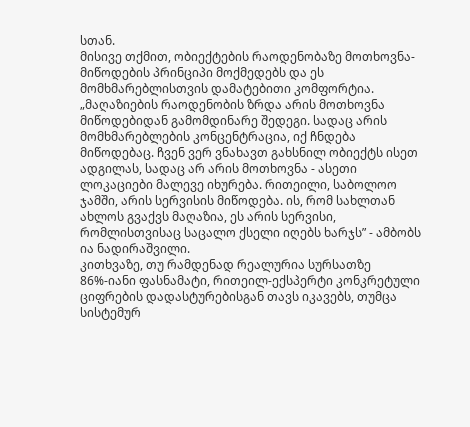სთან.
მისივე თქმით, ობიექტების რაოდენობაზე მოთხოვნა-მიწოდების პრინციპი მოქმედებს და ეს მომხმარებლისთვის დამატებითი კომფორტია.
„მაღაზიების რაოდენობის ზრდა არის მოთხოვნა მიწოდებიდან გამომდინარე შედეგი. სადაც არის მომხმარებლების კონცენტრაცია, იქ ჩნდება მიწოდებაც. ჩვენ ვერ ვნახავთ გახსნილ ობიექტს ისეთ ადგილას, სადაც არ არის მოთხოვნა - ასეთი ლოკაციები მალევე იხურება. რითეილი, საბოლოო ჯამში, არის სერვისის მიწოდება. ის, რომ სახლთან ახლოს გვაქვს მაღაზია, ეს არის სერვისი, რომლისთვისაც საცალო ქსელი იღებს ხარჯს” - ამბობს ია ნადირაშვილი.
კითხვაზე, თუ რამდენად რეალურია სურსათზე 86%-იანი ფასნამატი, რითეილ-ექსპერტი კონკრეტული ციფრების დადასტურებისგან თავს იკავებს, თუმცა სისტემურ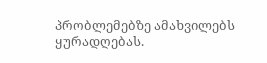პრობლემებზე ამახვილებს ყურადღებას.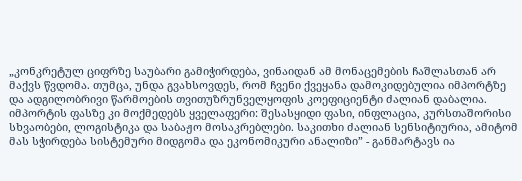„კონკრეტულ ციფრზე საუბარი გამიჭირდება, ვინაიდან ამ მონაცემების ჩაშლასთან არ მაქვს წვდომა. თუმცა, უნდა გვახსოვდეს, რომ ჩვენი ქვეყანა დამოკიდებულია იმპორტზე და ადგილობრივი წარმოების თვითუზრუნველყოფის კოეფიციენტი ძალიან დაბალია. იმპორტის ფასზე კი მოქმედებს ყველაფერი: შესასყიდი ფასი, ინფლაცია, კურსთაშორისი სხვაობები, ლოგისტიკა და საბაჟო მოსაკრებლები. საკითხი ძალიან სენსიტიურია, ამიტომ მას სჭირდება სისტემური მიდგომა და ეკონომიკური ანალიზი” - განმარტავს ია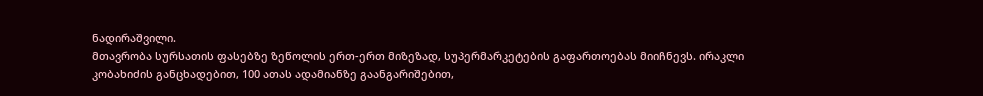ნადირაშვილი.
მთავრობა სურსათის ფასებზე ზეწოლის ერთ-ერთ მიზეზად, სუპერმარკეტების გაფართოებას მიიჩნევს. ირაკლი კობახიძის განცხადებით, 100 ათას ადამიანზე გაანგარიშებით,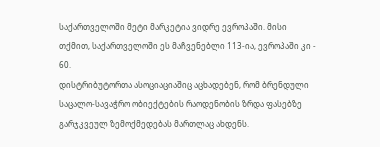საქართველოში მეტი მარკეტია ვიდრე ევროპაში. მისი თქმით, საქართველოში ეს მაჩვენებლი 113-ია, ევროპაში კი - 60.
დისტრიბუტორთა ასოციაციაშიც აცხადებენ, რომ ბრენდული საცალო-სავაჭრო ობიექტების რაოდენობის ზრდა ფასებზე გარჯკვეულ ზემოქმედებას მართლაც ახდენს.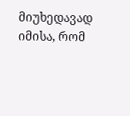მიუხედავად იმისა, რომ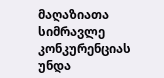მაღაზიათა სიმრავლე კონკურენციას უნდა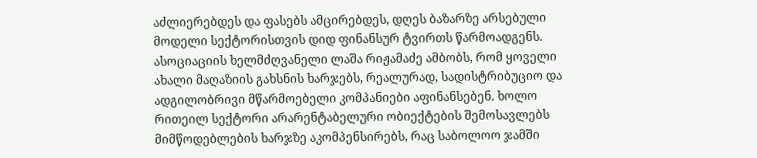აძლიერებდეს და ფასებს ამცირებდეს, დღეს ბაზარზე არსებული მოდელი სექტორისთვის დიდ ფინანსურ ტვირთს წარმოადგენს. ასოციაციის ხელმძღვანელი ლაშა რიჟამაძე ამბობს, რომ ყოველი ახალი მაღაზიის გახსნის ხარჯებს, რეალურად, სადისტრიბუციო და ადგილობრივი მწარმოებელი კომპანიები აფინანსებენ. ხოლო რითეილ სექტორი არარენტაბელური ობიექტების შემოსავლებს მიმწოდებლების ხარჯზე აკომპენსირებს, რაც საბოლოო ჯამში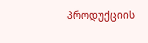პროდუქციის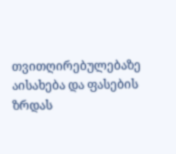თვითღირებულებაზე აისახება და ფასების ზრდას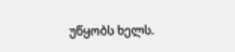უწყობს ხელს.